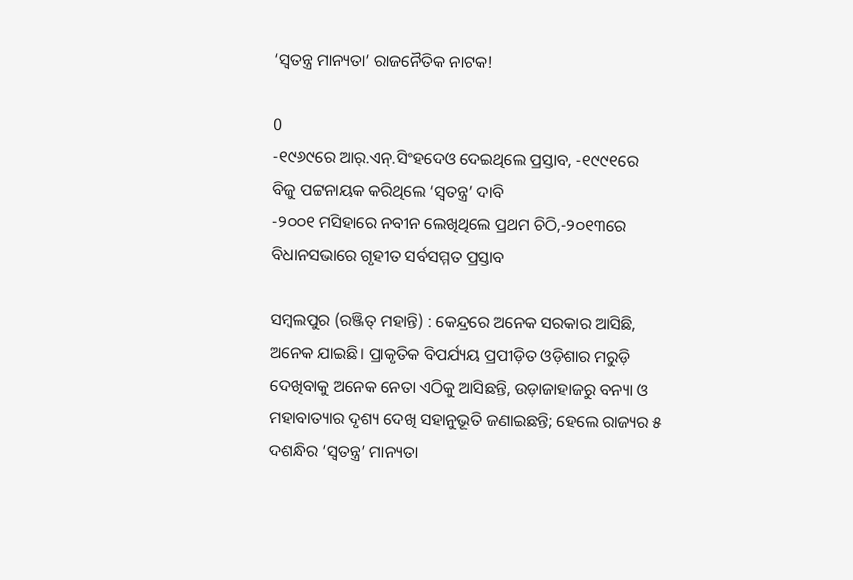‘ସ୍ୱତନ୍ତ୍ର ମାନ୍ୟତା’ ରାଜନୈତିକ ନାଟକ!

0
-୧୯୬୯ରେ ଆର୍‍.ଏନ୍‍.ସିଂହଦେଓ ଦେଇଥିଲେ ପ୍ରସ୍ତାବ, -୧୯୯୧ରେ ବିଜୁ ପଟ୍ଟନାୟକ କରିଥିଲେ ‘ସ୍ୱତନ୍ତ୍ର’ ଦାବି
-୨୦୦୧ ମସିହାରେ ନବୀନ ଲେଖିଥିଲେ ପ୍ରଥମ ଚିଠି,-୨୦୧୩ରେ ବିଧାନସଭାରେ ଗୃହୀତ ସର୍ବସମ୍ମତ ପ୍ରସ୍ତାବ

ସମ୍ବଲପୁର (ରଞ୍ଜିତ୍‍ ମହାନ୍ତି) : କେନ୍ଦ୍ରରେ ଅନେକ ସରକାର ଆସିଛି, ଅନେକ ଯାଇଛି। ପ୍ରାକୃତିକ ବିପର୍ଯ୍ୟୟ ପ୍ରପୀଡ଼ିତ ଓଡ଼ିଶାର ମରୁଡ଼ି ଦେଖିବାକୁ ଅନେକ ନେତା ଏଠିକୁ ଆସିଛନ୍ତି, ଉଡ଼ାଜାହାଜରୁ ବନ୍ୟା ଓ ମହାବାତ୍ୟାର ଦୃଶ୍ୟ ଦେଖି ସହାନୁଭୂତି ଜଣାଇଛନ୍ତି; ହେଲେ ରାଜ୍ୟର ୫ ଦଶନ୍ଧିର ‘ସ୍ୱତନ୍ତ୍ର’ ମାନ୍ୟତା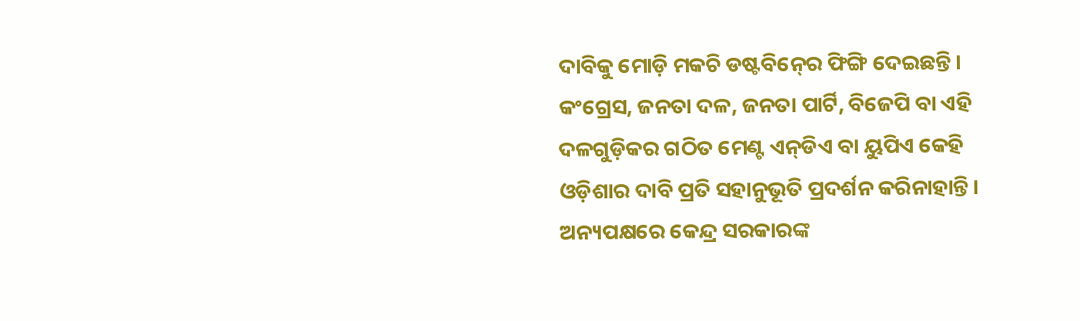ଦାବିକୁ ମୋଡ଼ି ମକଚି ଡଷ୍ଟବିନ୍‍ରେ ଫିଙ୍ଗି ଦେଇଛନ୍ତି।
କଂଗ୍ରେସ, ଜନତା ଦଳ, ଜନତା ପାର୍ଟି, ବିଜେପି ବା ଏହି ଦଳଗୁଡ଼ିକର ଗଠିତ ମେଣ୍ଟ ଏନ୍‍ଡିଏ ବା ୟୁପିଏ କେହି ଓଡ଼ିଶାର ଦାବି ପ୍ରତି ସହାନୁଭୂତି ପ୍ରଦର୍ଶନ କରିନାହାନ୍ତି। ଅନ୍ୟପକ୍ଷରେ କେନ୍ଦ୍ର ସରକାରଙ୍କ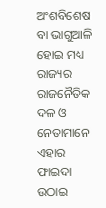ଅଂଶବିଶେଷ ବା ଭାଗୁଆଳି ହୋଇ ମଧ୍ୟ ରାଜ୍ୟର ରାଜନୈତିକ ଦଳ ଓ ନେତାମାନେ ଏହାର ଫାଇଦା ଉଠାଇ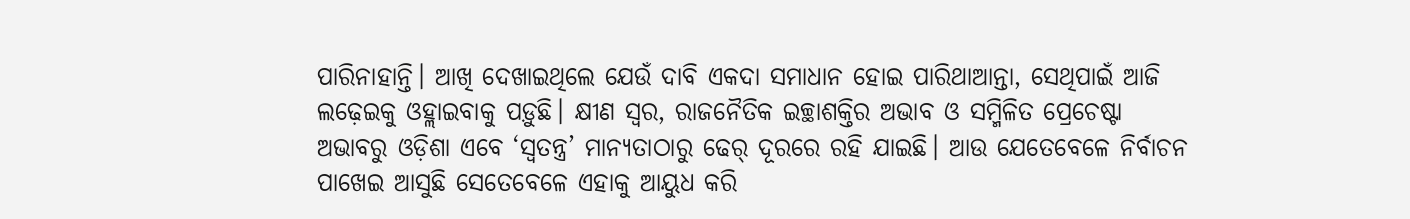ପାରିନାହାନ୍ତି। ଆଖି ଦେଖାଇଥିଲେ ଯେଉଁ ଦାବି ଏକଦା ସମାଧାନ ହୋଇ ପାରିଥାଆନ୍ତା, ସେଥିପାଇଁ ଆଜି ଲଢ଼େଇକୁ ଓହ୍ଲାଇବାକୁ ପଡ଼ୁଛି। କ୍ଷୀଣ ସ୍ୱର, ରାଜନୈତିକ ଇଚ୍ଛାଶକ୍ତିର ଅଭାବ ଓ ସମ୍ମିଳିତ ପ୍ରେଚେଷ୍ଟା ଅଭାବରୁ ଓଡ଼ିଶା ଏବେ ‘ସ୍ୱତନ୍ତ୍ର’ ମାନ୍ୟତାଠାରୁ ଢେର୍‌ ଦୂରରେ ରହି ଯାଇଛି। ଆଉ ଯେତେବେଳେ ନିର୍ବାଚନ
ପାଖେଇ ଆସୁଛି ସେତେବେଳେ ଏହାକୁ ଆୟୁଧ କରି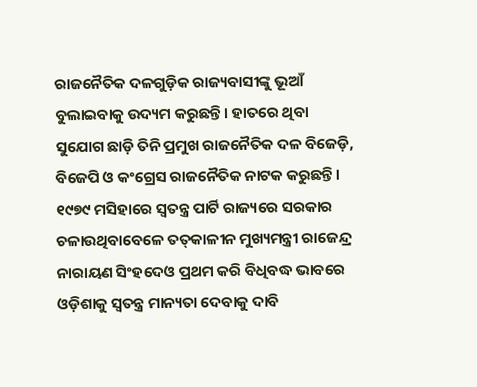ରାଜନୈତିକ ଦଳଗୁଡ଼ିକ ରାଜ୍ୟବାସୀଙ୍କୁ ଭୂଆଁ ବୁଲାଇବାକୁ ଉଦ୍ୟମ କରୁଛନ୍ତି। ହାତରେ ଥିବା ସୁଯୋଗ ଛାଡ଼ି ତିନି ପ୍ରମୁଖ ରାଜନୈତିକ ଦଳ ବିଜେଡ଼ି, ବିଜେପି ଓ କଂଗ୍ରେସ ରାଜନୈତିକ ନାଟକ କରୁଛନ୍ତି। ୧୯୭୯ ମସିହାରେ ସ୍ୱତନ୍ତ୍ର ପାର୍ଟି ରାଜ୍ୟରେ ସରକାର ଚଳାଉଥିବାବେଳେ ତତ୍‍କାଳୀନ ମୁଖ୍ୟମନ୍ତ୍ରୀ ରାଜେନ୍ଦ୍ର ନାରାୟଣ ସିଂହଦେଓ ପ୍ରଥମ କରି ବିଧିବଦ୍ଧ ଭାବରେ ଓଡ଼ିଶାକୁ ସ୍ୱତନ୍ତ୍ର ମାନ୍ୟତା ଦେବାକୁ ଦାବି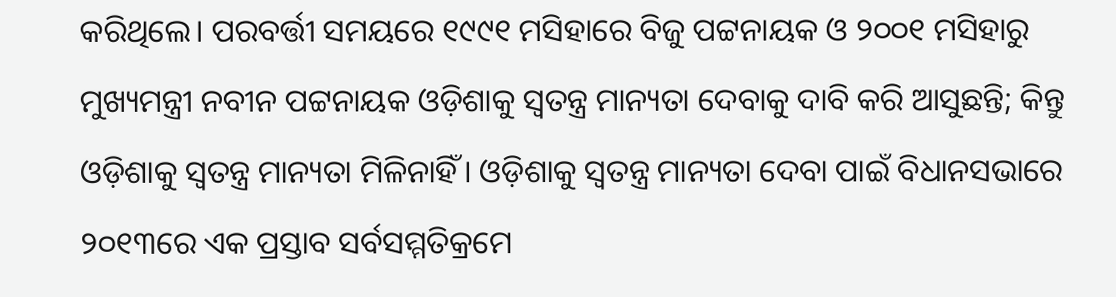କରିଥିଲେ। ପରବର୍ତ୍ତୀ ସମୟରେ ୧୯୯୧ ମସିହାରେ ବିଜୁ ପଟ୍ଟନାୟକ ଓ ୨୦୦୧ ମସିହାରୁ ମୁଖ୍ୟମନ୍ତ୍ରୀ ନବୀନ ପଟ୍ଟନାୟକ ଓଡ଼ିଶାକୁ ସ୍ୱତନ୍ତ୍ର ମାନ୍ୟତା ଦେବାକୁ ଦାବି କରି ଆସୁଛନ୍ତି; କିନ୍ତୁ ଓଡ଼ିଶାକୁ ସ୍ୱତନ୍ତ୍ର ମାନ୍ୟତା ମିଳିନାହିଁ। ଓଡ଼ିଶାକୁ ସ୍ୱତନ୍ତ୍ର ମାନ୍ୟତା ଦେବା ପାଇଁ ବିଧାନସଭାରେ ୨୦୧୩ରେ ଏକ ପ୍ରସ୍ତାବ ସର୍ବସମ୍ମତିକ୍ରମେ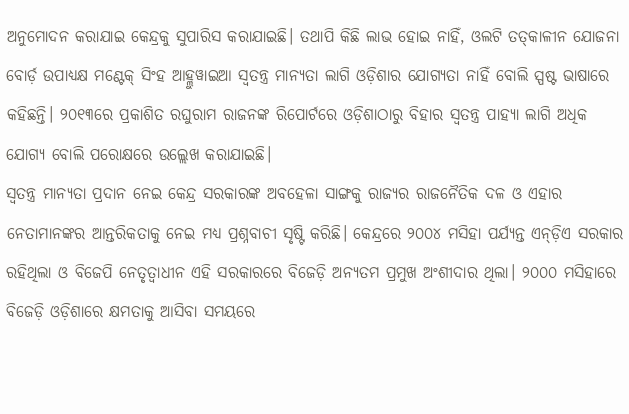ଅନୁମୋଦନ କରାଯାଇ କେନ୍ଦ୍ରକୁ ସୁପାରିସ କରାଯାଇଛି। ତଥାପି କିଛି ଲାଭ ହୋଇ ନାହିଁ, ଓଲଟି ତତ୍‍କାଳୀନ ଯୋଜନା ବୋର୍ଡ଼ ଉପାଧ୍ୟକ୍ଷ ମଣ୍ଟେକ୍‍ ସିଂହ ଆହ୍ଲୁୱାଇଆ ସ୍ୱତନ୍ତ୍ର ମାନ୍ୟତା ଲାଗି ଓଡ଼ିଶାର ଯୋଗ୍ୟତା ନାହିଁ ବୋଲି ସ୍ପଷ୍ଟ ଭାଷାରେ କହିଛନ୍ତି। ୨୦୧୩ରେ ପ୍ରକାଶିତ ରଘୁରାମ ରାଜନଙ୍କ ରିପୋର୍ଟରେ ଓଡ଼ିଶାଠାରୁ ବିହାର ସ୍ୱତନ୍ତ୍ର ପାହ୍ୟା ଲାଗି ଅଧିକ ଯୋଗ୍ୟ ବୋଲି ପରୋକ୍ଷରେ ଉଲ୍ଲେଖ କରାଯାଇଛି।
ସ୍ୱତନ୍ତ୍ର ମାନ୍ୟତା ପ୍ରଦାନ ନେଇ କେନ୍ଦ୍ର ସରକାରଙ୍କ ଅବହେଳା ସାଙ୍ଗକୁ ରାଜ୍ୟର ରାଜନୈତିକ ଦଳ ଓ ଏହାର ନେତାମାନଙ୍କର ଆନ୍ତରିକତାକୁ ନେଇ ମଧ୍ୟ ପ୍ରଶ୍ନବାଚୀ ସୃଷ୍ଟି କରିଛି। କେନ୍ଦ୍ରରେ ୨୦୦୪ ମସିହା ପର୍ଯ୍ୟନ୍ତ ଏନ୍‍ଡ଼ିଏ ସରକାର ରହିଥିଲା ଓ ବିଜେପି ନେତୃତ୍ୱାଧୀନ ଏହି ସରକାରରେ ବିଜେଡ଼ି ଅନ୍ୟତମ ପ୍ରମୁଖ ଅଂଶୀଦାର ଥିଲା। ୨୦୦୦ ମସିହାରେ ବିଜେଡ଼ି ଓଡ଼ିଶାରେ କ୍ଷମତାକୁ ଆସିବା ସମୟରେ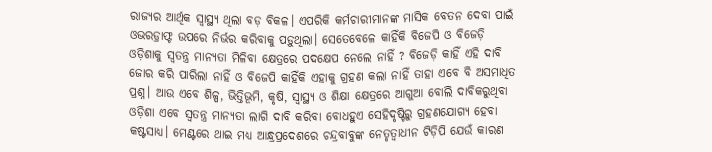ରାଜ୍ୟର ଆର୍ଥିକ ସ୍ୱାସ୍ଥ୍ୟ ଥିଲା ବଡ଼ ବିକଳ। ଏପରିକି କର୍ମଚାରୀମାନଙ୍କ ମାସିକ ବେତନ ଦେବା ପାଇଁ ଓଭରଡ଼୍ରାଫ୍ଟ ଉପରେ ନିର୍ଭର କରିବାକୁ ପଡ଼ୁଥିଲା। ସେତେବେଳେ କାହିଁକି ବିଜେପି ଓ ବିଜେଡ଼ି ଓଡ଼ିଶାକୁ ସ୍ୱତନ୍ତ୍ର ମାନ୍ୟତା ମିଳିବା କ୍ଷେତ୍ରରେ ପଦକ୍ଷେପ ନେଲେ ନାହିଁ ? ବିଜେଡ଼ି କାହିଁ ଏହି ଦାବି ଜୋର କରି ପାରିଲା ନାହିଁ ଓ ବିଜେପି କାହିଁକି ଏହାକୁ ଗ୍ରହଣ କଲା ନାହିଁ ତାହା ଏବେ ବି ଅସମାଧିତ ପ୍ରଶ୍ନ। ଆଉ ଏବେ ଶିଳ୍ପ, ଭିତ୍ତିଭୂମି, କୃଷି, ସ୍ୱାସ୍ଥ୍ୟ ଓ ଶିକ୍ଷା କ୍ଷେତ୍ରରେ ଆଗୁଆ ବୋଲି ଦାବିକରୁଥିବା ଓଡ଼ିଶା ଏବେ ସ୍ୱତନ୍ତ୍ର ମାନ୍ୟତା ଲାଗି ଦାବି କରିବା ବୋଧହୁଏ ସେହିଦୃଷ୍ଟିରୁ ଗ୍ରହଣଯୋଗ୍ୟ ହେବା କଷ୍ଟସାଧ୍ୟ। ମେଣ୍ଟରେ ଥାଇ ମଧ୍ୟ ଆନ୍ଧ୍ରପ୍ରଦେଶରେ ଚନ୍ଦ୍ରବାବୁଙ୍କ ନେତୃତ୍ୱାଧୀନ ଟିଡ଼ିପି ଯେଉଁ କାରଣ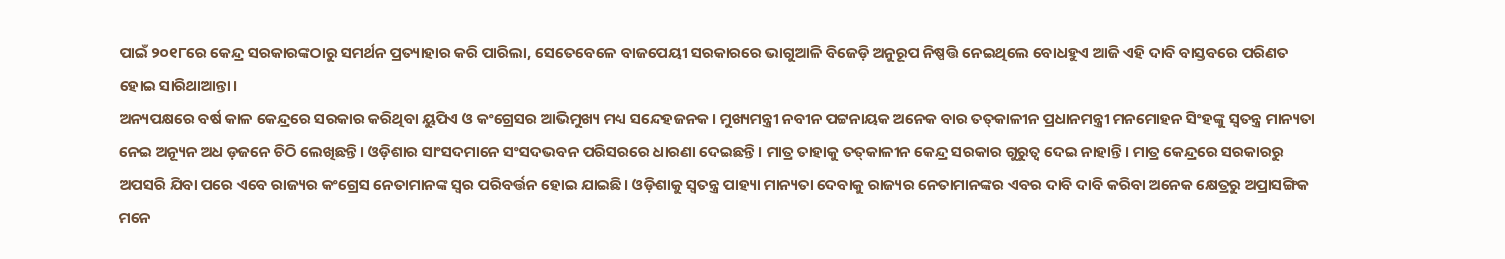ପାଇଁ ୨୦୧୮ରେ କେନ୍ଦ୍ର ସରକାରଙ୍କଠାରୁ ସମର୍ଥନ ପ୍ରତ୍ୟାହାର କରି ପାରିଲା, ସେତେବେଳେ ବାଜପେୟୀ ସରକାରରେ ଭାଗୁଆଳି ବିଜେଡ଼ି ଅନୁରୂପ ନିଷ୍ପତ୍ତି ନେଇଥିଲେ ବୋଧହୁଏ ଆଜି ଏହି ଦାବି ବାସ୍ତବରେ ପରିଣତ ହୋଇ ସାରିଥାଆନ୍ତା।
ଅନ୍ୟପକ୍ଷରେ ବର୍ଷ କାଳ କେନ୍ଦ୍ରରେ ସରକାର କରିଥିବା ୟୁପିଏ ଓ କଂଗ୍ରେସର ଆଭିମୁଖ୍ୟ ମଧ୍ୟ ସନ୍ଦେହଜନକ। ମୁଖ୍ୟମନ୍ତ୍ରୀ ନବୀନ ପଟ୍ଟନାୟକ ଅନେକ ବାର ତତ୍‍କାଳୀନ ପ୍ରଧାନମନ୍ତ୍ରୀ ମନମୋହନ ସିଂହଙ୍କୁ ସ୍ୱତନ୍ତ୍ର ମାନ୍ୟତା ନେଇ ଅନ୍ୟୂନ ଅଧ ଡ଼ଜନେ ଚିଠି ଲେଖିଛନ୍ତି। ଓଡ଼ିଶାର ସାଂସଦମାନେ ସଂସଦଭବନ ପରିସରରେ ଧାରଣା ଦେଇଛନ୍ତି। ମାତ୍ର ତାହାକୁ ତତ୍‍କାଳୀନ କେନ୍ଦ୍ର ସରକାର ଗୁରୁତ୍ୱ ଦେଇ ନାହାନ୍ତି। ମାତ୍ର କେନ୍ଦ୍ରରେ ସରକାରରୁ ଅପସରି ଯିବା ପରେ ଏବେ ରାଜ୍ୟର କଂଗ୍ରେସ ନେତାମାନଙ୍କ ସ୍ୱର ପରିବର୍ତ୍ତନ ହୋଇ ଯାଇଛି। ଓଡ଼ିଶାକୁ ସ୍ୱତନ୍ତ୍ର ପାହ୍ୟା ମାନ୍ୟତା ଦେବାକୁ ରାଜ୍ୟର ନେତାମାନଙ୍କର ଏବର ଦାବି ଦାବି କରିବା ଅନେକ କ୍ଷେତ୍ରରୁ ଅପ୍ରାସଙ୍ଗିକ ମନେ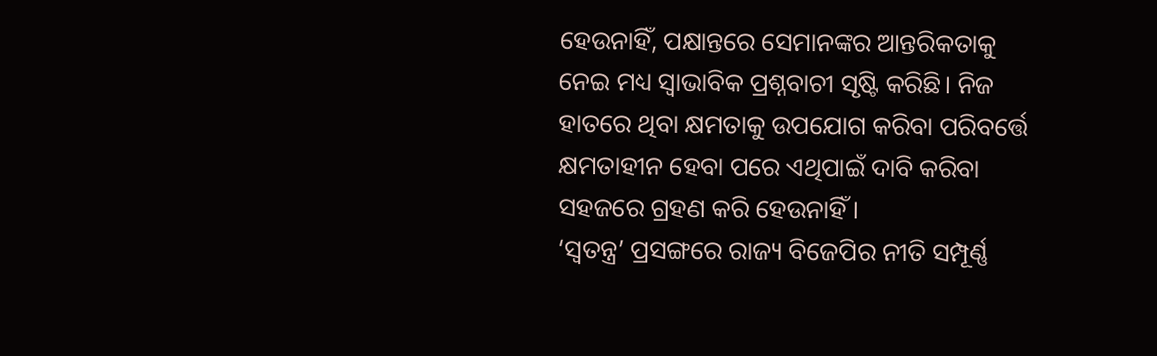ହେଉନାହିଁ, ପକ୍ଷାନ୍ତରେ ସେମାନଙ୍କର ଆନ୍ତରିକତାକୁ ନେଇ ମଧ୍ୟ ସ୍ୱାଭାବିକ ପ୍ରଶ୍ନବାଚୀ ସୃଷ୍ଟି କରିଛି। ନିଜ ହାତରେ ଥିବା କ୍ଷମତାକୁ ଉପଯୋଗ କରିବା ପରିବର୍ତ୍ତେ କ୍ଷମତାହୀନ ହେବା ପରେ ଏଥିପାଇଁ ଦାବି କରିବା ସହଜରେ ଗ୍ରହଣ କରି ହେଉନାହିଁ।
‘ସ୍ୱତନ୍ତ୍ର’ ପ୍ରସଙ୍ଗରେ ରାଜ୍ୟ ବିଜେପିର ନୀତି ସମ୍ପୂର୍ଣ୍ଣ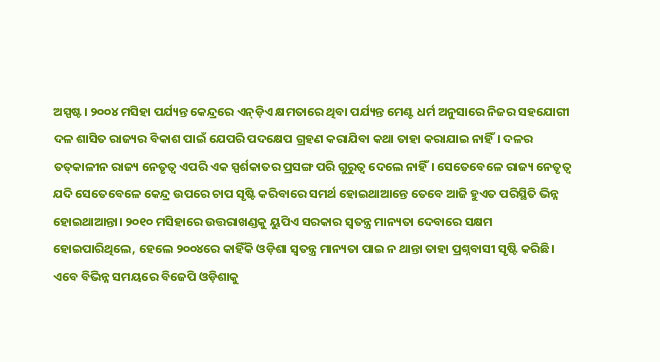ଅସ୍ପଷ୍ଟ। ୨୦୦୪ ମସିହା ପର୍ଯ୍ୟନ୍ତ କେନ୍ଦ୍ରରେ ଏନ୍‍ଡ଼ିଏ କ୍ଷମତାରେ ଥିବା ପର୍ଯ୍ୟନ୍ତ ମେଣ୍ଟ ଧର୍ମ ଅନୁସାରେ ନିଜର ସହଯୋଗୀ ଦଳ ଶାସିତ ରାଜ୍ୟର ବିକାଶ ପାଇଁ ଯେପରି ପଦକ୍ଷେପ ଗ୍ରହଣ କରାଯିବା କଥା ତାହା କରାଯାଇ ନାହିଁ। ଦଳର ତତ୍‍କାଳୀନ ରାଜ୍ୟ ନେତୃତ୍ୱ ଏପରି ଏକ ସ୍ପର୍ଶକାତର ପ୍ରସଙ୍ଗ ପରି ଗୁରୁତ୍ୱ ଦେଲେ ନାହିଁ। ସେତେବେଳେ ରାଜ୍ୟ ନେତୃତ୍ୱ ଯଦି ସେତେବେଳେ କେନ୍ଦ୍ର ଉପରେ ଚାପ ସୃଷ୍ଟି କରିବାରେ ସମର୍ଥ ହୋଇଥାଆନ୍ତେ ତେବେ ଆଜି ହୁଏତ ପରିସ୍ଥିତି ଭିନ୍ନ ହୋଇଥାଆନ୍ତା। ୨୦୧୦ ମସିହାରେ ଉତ୍ତରାଖଣ୍ଡକୁ ୟୁପିଏ ସରକାର ସ୍ୱତନ୍ତ୍ର ମାନ୍ୟତା ଦେବାରେ ସକ୍ଷମ ହୋଇପାରିଥିଲେ, ହେଲେ ୨୦୦୪ରେ କାହିଁକି ଓଡ଼ିଶା ସ୍ୱତନ୍ତ୍ର ମାନ୍ୟତା ପାଇ ନ ଥାନ୍ତା ତାହା ପ୍ରଶ୍ନବାସୀ ସୃଷ୍ଟି କରିଛି। ଏବେ ବିଭିନ୍ନ ସମୟରେ ବିଜେପି ଓଡ଼ିଶାକୁ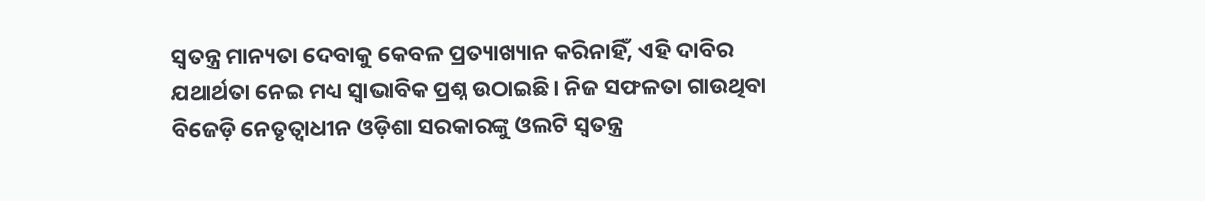ସ୍ୱତନ୍ତ୍ର ମାନ୍ୟତା ଦେବାକୁ କେବଳ ପ୍ରତ୍ୟାଖ୍ୟାନ କରିନାହିଁ, ଏହି ଦାବିର ଯଥାର୍ଥତା ନେଇ ମଧ୍ୟ ସ୍ୱାଭାବିକ ପ୍ରଶ୍ନ ଉଠାଇଛି। ନିଜ ସଫଳତା ଗାଉଥିବା ବିଜେଡ଼ି ନେତୃତ୍ୱାଧୀନ ଓଡ଼ିଶା ସରକାରଙ୍କୁ ଓଲଟି ସ୍ୱତନ୍ତ୍ର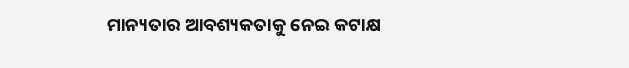ମାନ୍ୟତାର ଆବଶ୍ୟକତାକୁ ନେଇ କଟାକ୍ଷ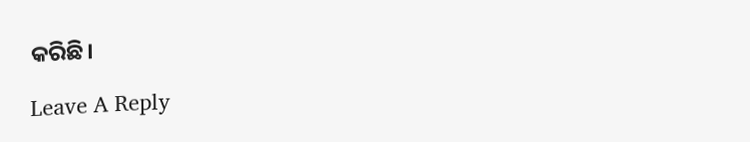କରିଛି।

Leave A Reply